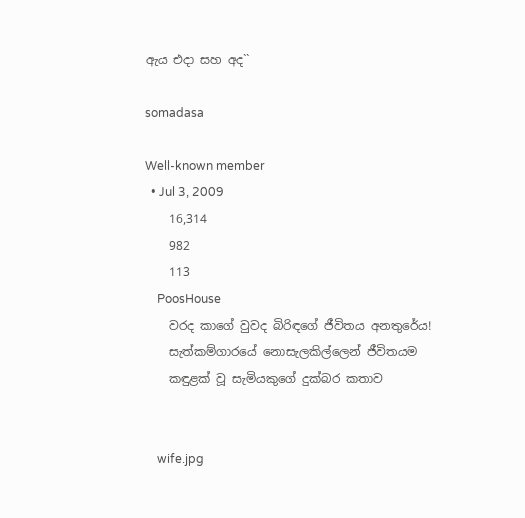ඇය එදා සහ අද``

somadasa

Well-known member
  • Jul 3, 2009
    16,314
    982
    113
    PoosHouse
    වරද කාගේ වුවද බිරිඳගේ ජීවිතය අනතුරේය!
    සැත්කම්ගාරයේ නොසැලකිල්ලෙන් ජීවිතයම
    කඳුළක්‌ වූ සැමියකුගේ දුක්‌බර කතාව


    wife.jpg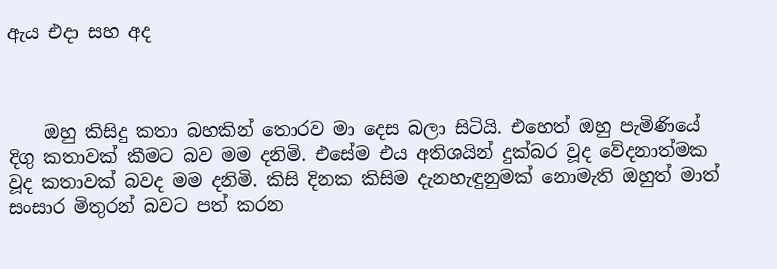ඇය එදා සහ අද



    ඔහු කිසිදු කතා බහකින් තොරව මා දෙස බලා සිටියි. එහෙත් ඔහු පැමිණියේ දිගු කතාවක්‌ කීමට බව මම දනිමි. එසේම එය අතිශයින් දුක්‌බර වූද වේදනාත්මක වූද කතාවක්‌ බවද මම දනිමි. කිසි දිනක කිසිම දැනහැඳුනුමක්‌ නොමැති ඔහුත් මාත් සංසාර මිතුරන් බවට පත් කරන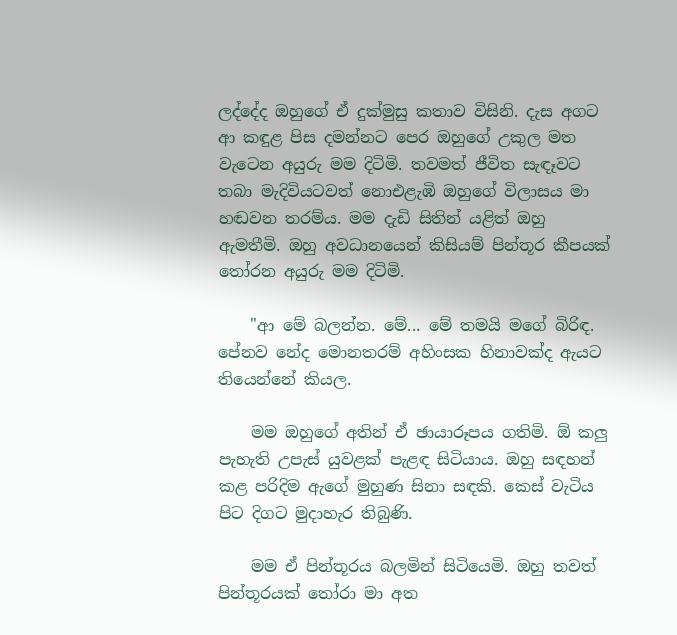ලද්දේද ඔහුගේ ඒ දුක්‌මුසු කතාව විසිනි. දැස අගට ආ කඳුළ පිස දමන්නට පෙර ඔහුගේ උකුල මත වැටෙන අයුරු මම දිටිමි. තවමත් ජීවිත සැඳෑවට තබා මැදිවියටවත් නොඑළැඹි ඔහුගේ විලාසය මා හඬවන තරම්ය. මම දැඩි සිතින් යළිත් ඔහු ඇමතීමි. ඔහු අවධානයෙන් කිසියම් පින්තූර කීපයක්‌ තෝරන අයුරු මම දිටිමි.

    "ආ මේ බලන්න. මේ... මේ තමයි මගේ බිරිඳ. පේනව නේද මොනතරම් අහිංසක හිනාවක්‌ද ඇයට තියෙන්නේ කියල.

    මම ඔහුගේ අතින් ඒ ඡායාරූපය ගතිමි. ඕ කලු පැහැති උපැස්‌ යුවළක්‌ පැළඳ සිටියාය. ඔහු සඳහන් කළ පරිදිම ඇගේ මුහුණ සිනා සඳකි. කෙස්‌ වැටිය පිට දිගට මුදාහැර තිබුණි.

    මම ඒ පින්තූරය බලමින් සිටියෙමි. ඔහු තවත් පින්තූරයක්‌ තෝරා මා අත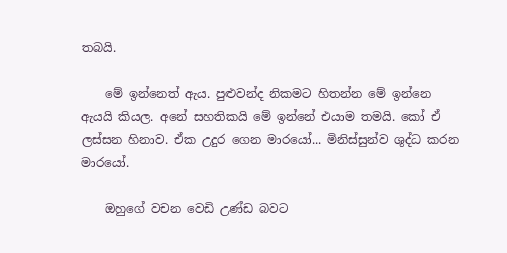තබයි.

    මේ ඉන්නෙත් ඇය. පුළුවන්ද නිකමට හිතන්න මේ ඉන්නෙ ඇයයි කියල. අනේ සහතිකයි මේ ඉන්නේ එයාම තමයි. කෝ ඒ ලස්‌සන හිනාව. ඒක උදුර ගෙන මාරයෝ... මිනිස්‌සුන්ව ශුද්ධ කරන මාරයෝ.

    ඔහුගේ වචන වෙඩි උණ්‌ඩ බවට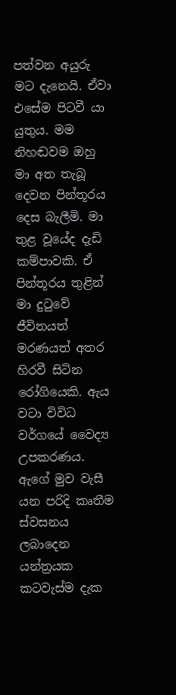පත්වන අයුරු මට දැනෙයි. ඒවා එසේම පිටවී යා යුතුය. මම නිහඬවම ඔහු මා අත තැබූ දෙවන පින්තූරය දෙස බැලීමි. මා තුළ වූයේද දැඩි කම්පාවකි. ඒ පින්තූරය තුළින් මා දුටුවේ ජීවිතයත් මරණයත් අතර හිරවී සිටින රෝගියෙකි. ඇය වටා විවිධ වර්ගයේ වෛද්‍ය උපකරණය. ඇගේ මුව වැසී යන පරිදි කෘතීම ස්‌වසනය ලබාදෙන යන්ත්‍රයක කටවැස්‌ම දැක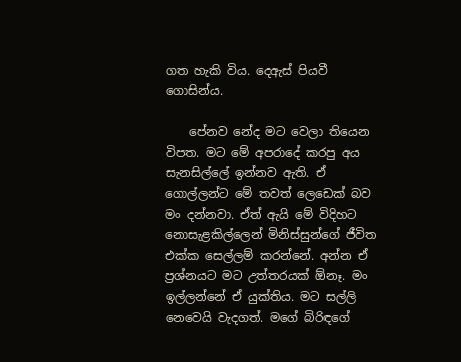ගත හැකි විය. දෙඇස්‌ පියවී ගොසින්ය.

    පේනව නේද මට වෙලා තියෙන විපත. මට මේ අපරාදේ කරපු අය සැනසිල්ලේ ඉන්නව ඇති. ඒ ගොල්ලන්ට මේ තවත් ලෙඩෙක්‌ බව මං දන්නවා. ඒත් ඇයි මේ විදිහට නොසැළකිල්ලෙන් මිනිස්‌සුන්ගේ ජීවිත එක්‌ක සෙල්ලම් කරන්නේ. අන්න ඒ ප්‍රශ්නයට මට උත්තරයක්‌ ඕනෑ. මං ඉල්ලන්නේ ඒ යුක්‌තිය. මට සල්ලි නෙවෙයි වැදගත්. මගේ බිරිඳගේ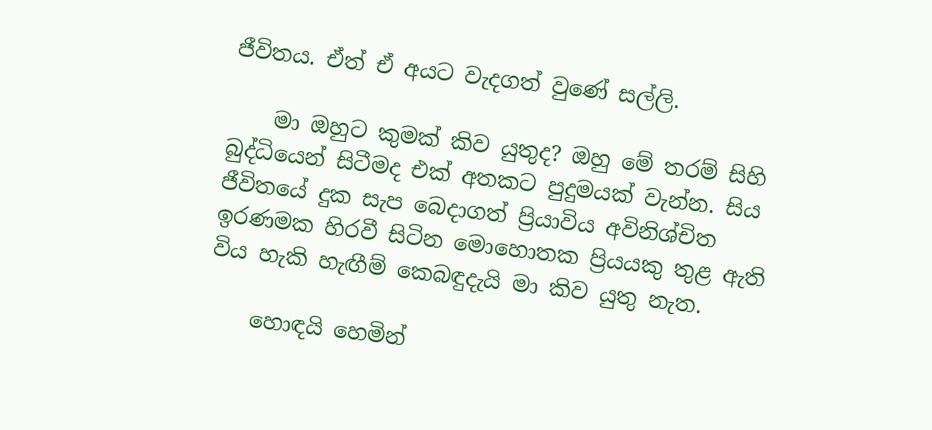ජීවිතය. ඒත් ඒ අයට වැදගත් වුණේ සල්ලි.

    මා ඔහුට කුමක්‌ කිව යුතුද? ඔහු මේ තරම් සිහි බුද්ධියෙන් සිටීමද එක්‌ අතකට පුදුමයක්‌ වැන්න. සිය ජීවිතයේ දුක සැප බෙදාගත් ප්‍රියාවිය අවිනිශ්චිත ඉරණමක හිරවී සිටින මොහොතක ප්‍රියයකු තුළ ඇති විය හැකි හැඟීම් කෙබඳුදැයි මා කිව යුතු නැත.

    හොඳයි හෙමින්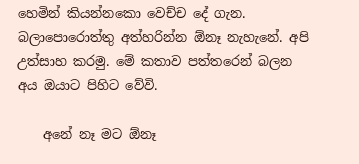හෙමින් කියන්නකො වෙච්ච දේ ගැන. බලාපොරොත්තු අත්හරින්න ඕනෑ නැහැනේ. අපි උත්සාහ කරමු. මේ කතාව පත්තරෙන් බලන අය ඔයාට පිහිට වේවි.

    අනේ නෑ මට ඕනෑ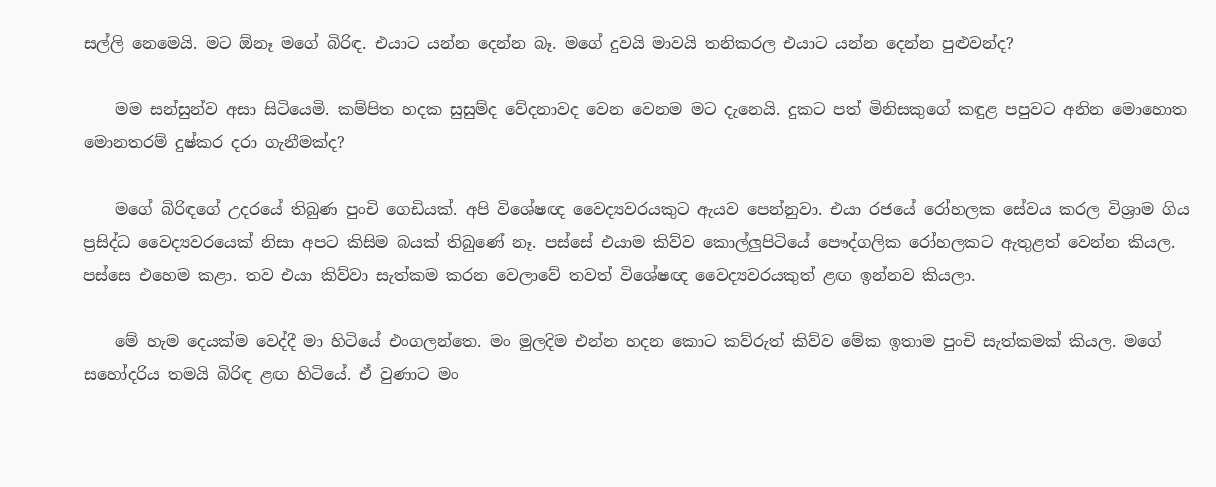සල්ලි නෙමෙයි. මට ඕනෑ මගේ බිරිඳ. එයාට යන්න දෙන්න බෑ. මගේ දුවයි මාවයි තනිකරල එයාට යන්න දෙන්න පුළුවන්ද?

    මම සන්සුන්ව අසා සිටියෙමි. කම්පිත හදක සුසුම්ද වේදනාවද වෙන වෙනම මට දැනෙයි. දුකට පත් මිනිසකුගේ කඳුළ පපුවට අනින මොහොත මොනතරම් දුෂ්කර දරා ගැනීමක්‌ද?

    මගේ බිරිඳගේ උදරයේ තිබුණ පුංචි ගෙඩියක්‌. අපි විශේෂඥ වෛද්‍යවරයකුට ඇයව පෙන්නුවා. එයා රජයේ රෝහලක සේවය කරල විශ්‍රාම ගිය ප්‍රසිද්ධ වෛද්‍යවරයෙක්‌ නිසා අපට කිසිම බයක්‌ තිබුණේ නෑ. පස්‌සේ එයාම කිව්ව කොල්ලුපිටියේ පෞද්ගලික රෝහලකට ඇතුළත් වෙන්න කියල. පස්‌සෙ එහෙම කළා. තව එයා කිව්වා සැත්කම කරන වෙලාවේ තවත් විශේෂඥ වෛද්‍යවරයකුත් ළඟ ඉන්නව කියලා.

    මේ හැම දෙයක්‌ම වෙද්දී මා හිටියේ එංගලන්තෙ. මං මුලදිම එන්න හදන කොට කව්රුත් කිව්ව මේක ඉතාම පුංචි සැත්කමක්‌ කියල. මගේ සහෝදරිය තමයි බිරිඳ ළඟ හිටියේ. ඒ වුණාට මං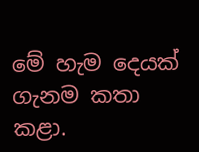මේ හැම දෙයක්‌ ගැනම කතා කළා.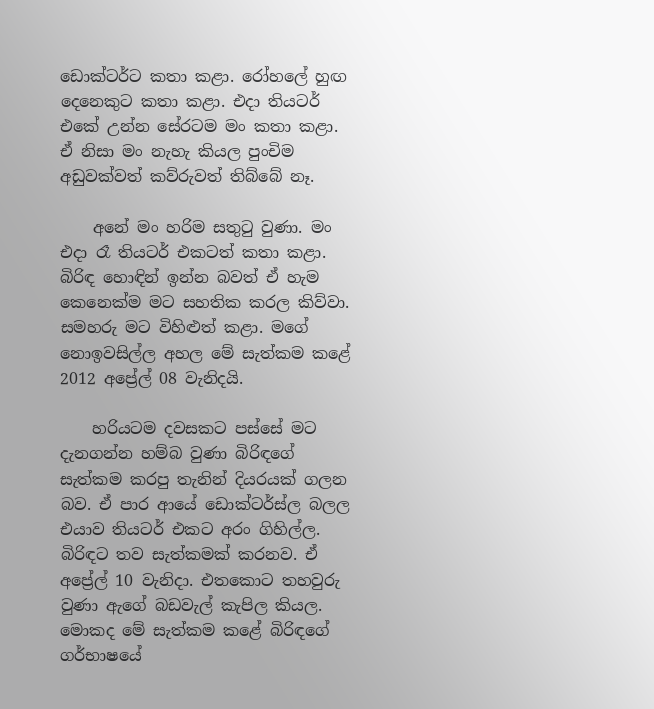ඩොක්‌ටර්ට කතා කළා. රෝහලේ හුඟ දෙනෙකුට කතා කළා. එදා තියටර් එකේ උන්න සේරටම මං කතා කළා. ඒ නිසා මං නැහැ කියල පුංචිම අඩුවක්‌වත් කව්රුවත් තිබ්බේ නෑ.

    අනේ මං හරිම සතුටු වුණා. මං එදා රෑ තියටර් එකටත් කතා කළා. බිරිඳ හොඳින් ඉන්න බවත් ඒ හැම කෙනෙක්‌ම මට සහතික කරල කිව්වා. සමහරු මට විහිළුත් කළා. මගේ නොඉවසිල්ල අහල මේ සැත්කම කළේ 2012 අප්‍රේල් 08 වැනිදයි.

    හරියටම දවසකට පස්‌සේ මට දැනගන්න හම්බ වුණා බිරිඳගේ සැත්කම කරපු තැනින් දියරයක්‌ ගලන බව. ඒ පාර ආයේ ඩොක්‌ටර්ස්‌ල බලල එයාව තියටර් එකට අරං ගිහිල්ල. බිරිඳට තව සැත්කමක්‌ කරනව. ඒ අප්‍රේල් 10 වැනිදා. එතකොට තහවුරු වුණා ඇගේ බඩවැල් කැපිල කියල. මොකද මේ සැත්කම කළේ බිරිඳගේ ගර්භාෂයේ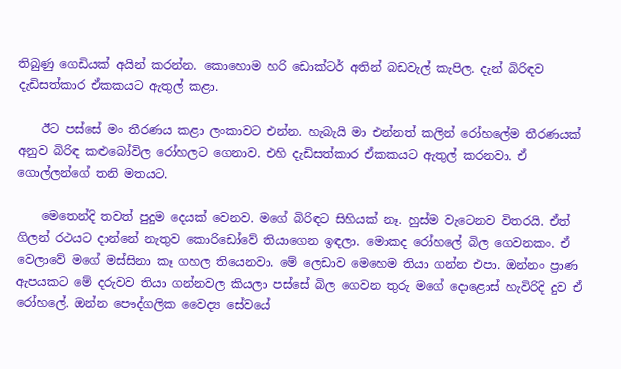තිබුණු ගෙඩියක්‌ අයින් කරන්න. කොහොම හරි ඩොක්‌ටර් අතින් බඩවැල් කැපිල. දැන් බිරිඳව දැඩිසත්කාර ඒකකයට ඇතුල් කළා.

    ඊට පස්‌සේ මං තීරණය කළා ලංකාවට එන්න. හැබැයි මා එන්නත් කලින් රෝහලේම තීරණයක්‌ අනුව බිරිඳ කළුබෝවිල රෝහලට ගෙනාව. එහි දැඩිසත්කාර ඒකකයට ඇතුල් කරනවා. ඒ ගොල්ලන්ගේ තනි මතයට.

    මෙතෙන්දි තවත් පුදුම දෙයක්‌ වෙනව. මගේ බිරිඳට සිහියක්‌ නෑ. හුස්‌ම වැටෙනව විතරයි. ඒත් ගිලන් රථයට දාන්නේ නැතුව කොරිඩෝවේ තියාගෙන ඉඳලා. මොකද රෝහලේ බිල ගෙවනකං. ඒ වෙලාවේ මගේ මස්‌සිනා කෑ ගහල තියෙනවා. මේ ලෙඩාව මෙහෙම තියා ගන්න එපා. ඔන්නං ප්‍රාණ ඇපයකට මේ දරුවව තියා ගන්නවල කියලා පස්‌සේ බිල ගෙවන තුරු මගේ දොළොස්‌ හැවිරිදි දුව ඒ රෝහලේ. ඔන්න පෞද්ගලික වෛද්‍ය සේවයේ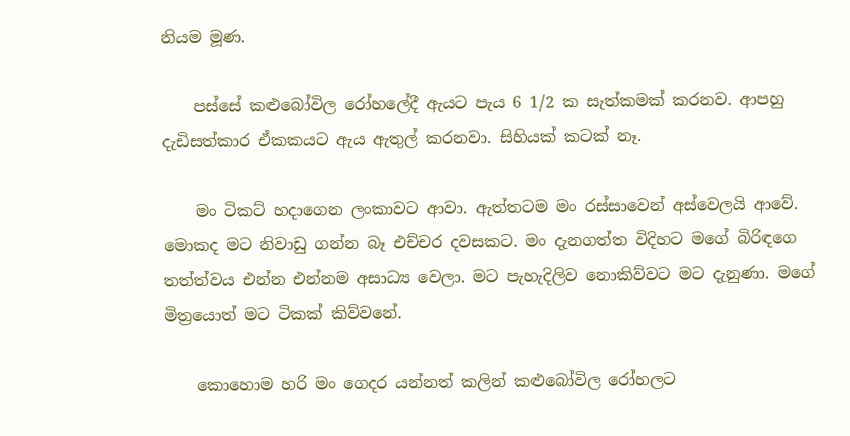නියම මූණ.

    පස්‌සේ කළුබෝවිල රෝහලේදී ඇයට පැය 6 1/2 ක සැත්කමක්‌ කරනව. ආපහු දැඩිසත්කාර ඒකකයට ඇය ඇතුල් කරනවා. සිහියක්‌ කටක්‌ නෑ.

    මං ටිකට්‌ හදාගෙන ලංකාවට ආවා. ඇත්තටම මං රස්‌සාවෙන් අස්‌වෙලයි ආවේ. මොකද මට නිවාඩු ගන්න බෑ එච්චර දවසකට. මං දැනගත්ත විදිහට මගේ බිරිඳගෙ තත්ත්වය එන්න එන්නම අසාධ්‍ය වෙලා. මට පැහැදිලිව නොකිව්වට මට දැනුණා. මගේ මිත්‍රයොත් මට ටිකක්‌ කිව්වනේ.

    කොහොම හරි මං ගෙදර යන්නත් කලින් කළුබෝවිල රෝහලට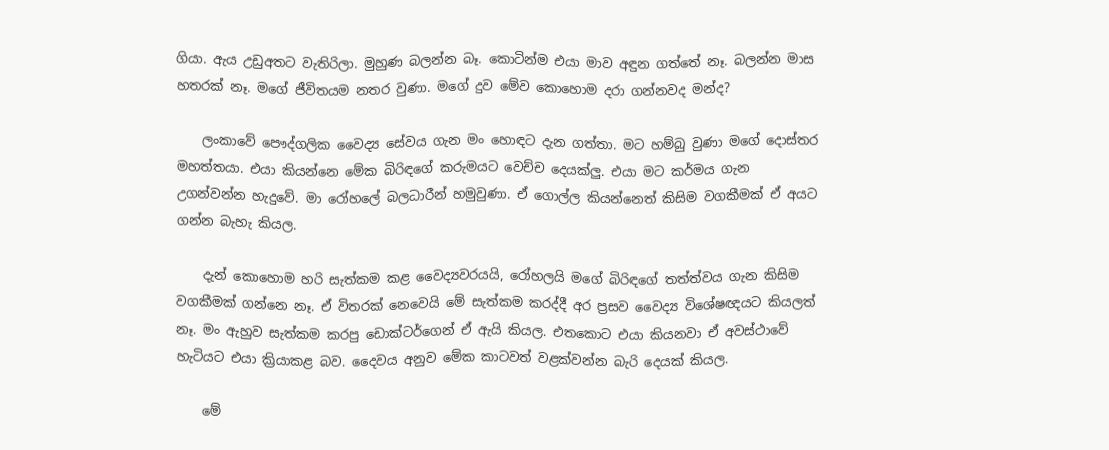ගියා. ඇය උඩුඅතට වැතිරිලා. මුහුණ බලන්න බෑ. කොටින්ම එයා මාව අඳුන ගත්තේ නෑ. බලන්න මාස හතරක්‌ නෑ. මගේ ජීවිතයම නතර වුණා. මගේ දුව මේව කොහොම දරා ගන්නවද මන්ද?

    ලංකාවේ පෞද්ගලික වෛද්‍ය සේවය ගැන මං හොඳට දැන ගත්තා. මට හම්බු වුණා මගේ දොස්‌තර මහත්තයා. එයා කියන්නෙ මේක බිරිඳගේ කරුමයට වෙච්ච දෙයක්‌ලු. එයා මට කර්මය ගැන උගන්වන්න හැදුවේ. මා රෝහලේ බලධාරීන් හමුවුණා. ඒ ගොල්ල කියන්නෙත් කිසිම වගකීමක්‌ ඒ අයට ගන්න බැහැ කියල.

    දැන් කොහොම හරි සැත්කම කළ වෛද්‍යවරයයි, රෝහලයි මගේ බිරිඳගේ තත්ත්වය ගැන කිසිම වගකීමක්‌ ගන්නෙ නෑ. ඒ විතරක්‌ නෙවෙයි මේ සැත්කම කරද්දී අර ප්‍රසව වෛද්‍ය විශේෂඥයට කියලත් නෑ. මං ඇහුව සැත්කම කරපු ඩොක්‌ටර්ගෙන් ඒ ඇයි කියල. එතකොට එයා කියනවා ඒ අවස්‌ථාවේ හැටියට එයා ක්‍රියාකළ බව. දෛවය අනුව මේක කාටවත් වළක්‌වන්න බැරි දෙයක්‌ කියල.

    මේ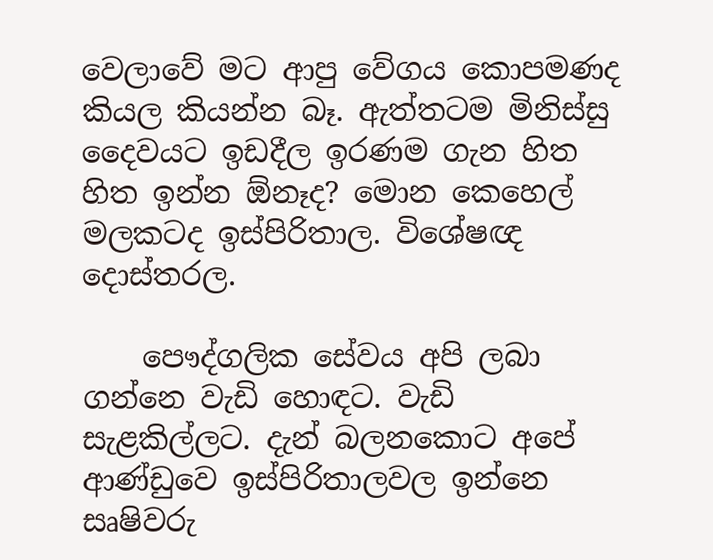වෙලාවේ මට ආපු වේගය කොපමණද කියල කියන්න බෑ. ඇත්තටම මිනිස්‌සු දෛවයට ඉඩදීල ඉරණම ගැන හිත හිත ඉන්න ඕනෑද? මොන කෙහෙල් මලකටද ඉස්‌පිරිතාල. විශේෂඥ දොස්‌තරල.

    පෞද්ගලික සේවය අපි ලබා ගන්නෙ වැඩි හොඳට. වැඩි සැළකිල්ලට. දැන් බලනකොට අපේ ආණ්‌ඩුවෙ ඉස්‌පිරිතාලවල ඉන්නෙ සෘෂිවරු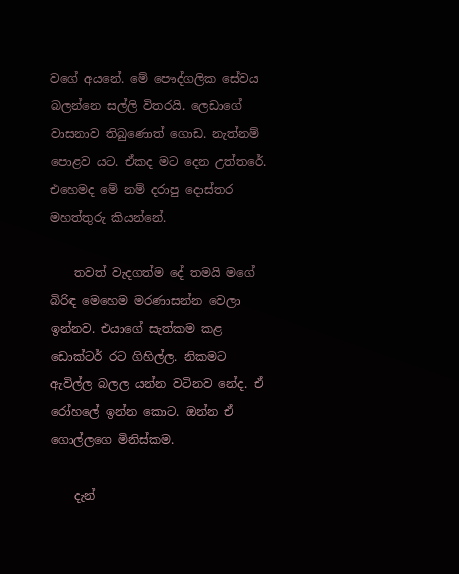වගේ අයනේ. මේ පෞද්ගලික සේවය බලන්නෙ සල්ලි විතරයි. ලෙඩාගේ වාසනාව තිබුණොත් ගොඩ. නැත්නම් පොළව යට. ඒකද මට දෙන උත්තරේ. එහෙමද මේ නම් දරාපු දොස්‌තර මහත්තුරු කියන්නේ.

    තවත් වැදගත්ම දේ තමයි මගේ බිරිඳ මෙහෙම මරණාසන්න වෙලා ඉන්නව. එයාගේ සැත්කම කළ ඩොක්‌ටර් රට ගිහිල්ල. නිකමට ඇවිල්ල බලල යන්න වටිනව නේද. ඒ රෝහලේ ඉන්න කොට. ඔන්න ඒ ගොල්ලගෙ මිනිස්‌කම.

    දැන්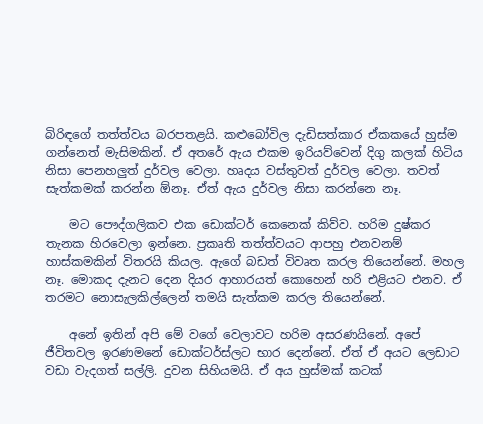බිරිඳගේ තත්ත්වය බරපතළයි. කළුබෝවිල දැඩිසත්කාර ඒකකයේ හුස්‌ම ගන්නෙත් මැසිමකින්. ඒ අතරේ ඇය එකම ඉරියව්වෙන් දිගු කලක්‌ හිටිය නිසා පෙනහලුත් දුර්වල වෙලා. හෘදය වස්‌තුවත් දුර්වල වෙලා. තවත් සැත්කමක්‌ කරන්න ඕනෑ. ඒත් ඇය දුර්වල නිසා කරන්නෙ නෑ.

    මට පෞද්ගලිකව එක ඩොක්‌ටර් කෙනෙක්‌ කිව්ව. හරිම දුෂ්කර තැනක හිරවෙලා ඉන්නෙ. ප්‍රකෘති තත්ත්වයට ආපහු එනවනම් හාස්‌කමකින් විතරයි කියල. ඇගේ බඩත් විවෘත කරල තියෙන්නේ. මහල නෑ. මොකද දැනට දෙන දියර ආහාරයත් කොහෙන් හරි එළියට එනව. ඒ තරමට නොසැලකිල්ලෙන් තමයි සැත්කම කරල තියෙන්නේ.

    අනේ ඉතින් අපි මේ වගේ වෙලාවට හරිම අසරණයිනේ. අපේ ජීවිතවල ඉරණමනේ ඩොක්‌ටර්ස්‌ලට භාර දෙන්නේ. ඒත් ඒ අයට ලෙඩාට වඩා වැදගත් සල්ලි. දුවන සිහියමයි. ඒ අය හුස්‌මක්‌ කටක්‌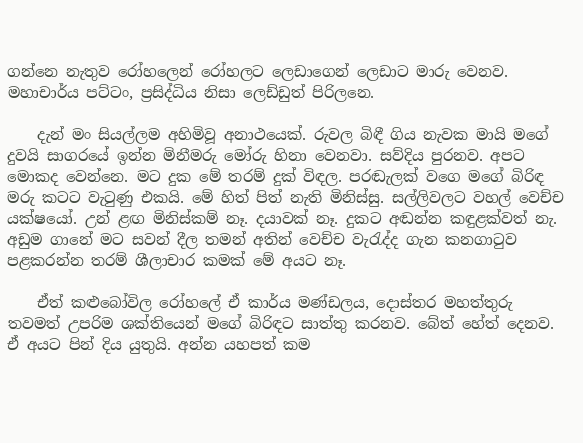ගන්නෙ නැතුව රෝහලෙන් රෝහලට ලෙඩාගෙන් ලෙඩාට මාරු වෙනව. මහාචාර්ය පට්‌ටං, ප්‍රසිද්ධිය නිසා ලෙඩ්ඩුත් පිරිලනෙ.

    දැන් මං සියල්ලම අහිමිවූ අනාථයෙක්‌. රුවල බිඳී ගිය නැවක මායි මගේ දුවයි සාගරයේ ඉන්න මිනීමරු මෝරු හිනා වෙනවා. සව්දිය පුරනව. අපට මොකද වෙන්නෙ. මට දුක මේ තරම් දුක්‌ විඳල. පරඬැලක්‌ වගෙ මගේ බිරිඳ මරු කටට වැටුණු එකයි. මේ හිත් පිත් නැති මිනිස්‌සු. සල්ලිවලට වහල් වෙච්ච යක්‌ෂයෝ. උන් ළඟ මිනිස්‌කම් නෑ. දයාවක්‌ නෑ. දුකට අඬන්න කඳුළක්‌වත් නැ. අඩුම ගානේ මට සවන් දීල තමන් අතින් වෙච්ච වැරැද්ද ගැන කනගාටුව පළකරන්න තරම් ශීලාචාර කමක්‌ මේ අයට නෑ.

    ඒත් කළුබෝවිල රෝහලේ ඒ කාර්ය මණ්‌ඩලය, දොස්‌තර මහත්තුරු තවමත් උපරිම ශක්‌තියෙන් මගේ බිරිඳට සාත්තු කරනව. බේත් හේත් දෙනව. ඒ අයට පින් දිය යුතුයි. අන්න යහපත් කම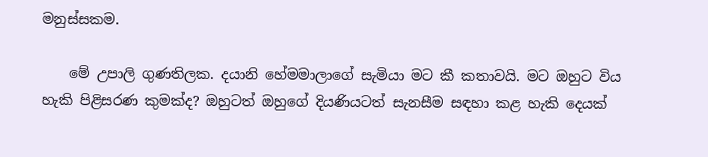මනුස්‌සකම.

    මේ උපාලි ගුණතිලක. දයානි හේමමාලාගේ සැමියා මට කී කතාවයි. මට ඔහුට විය හැකි පිළිසරණ කුමක්‌ද? ඔහුටත් ඔහුගේ දියණියටත් සැනසීම සඳහා කළ හැකි දෙයක්‌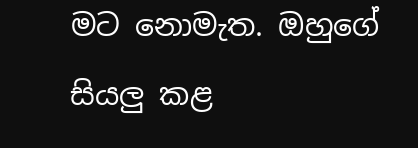මට නොමැත. ඔහුගේ සියලු කළ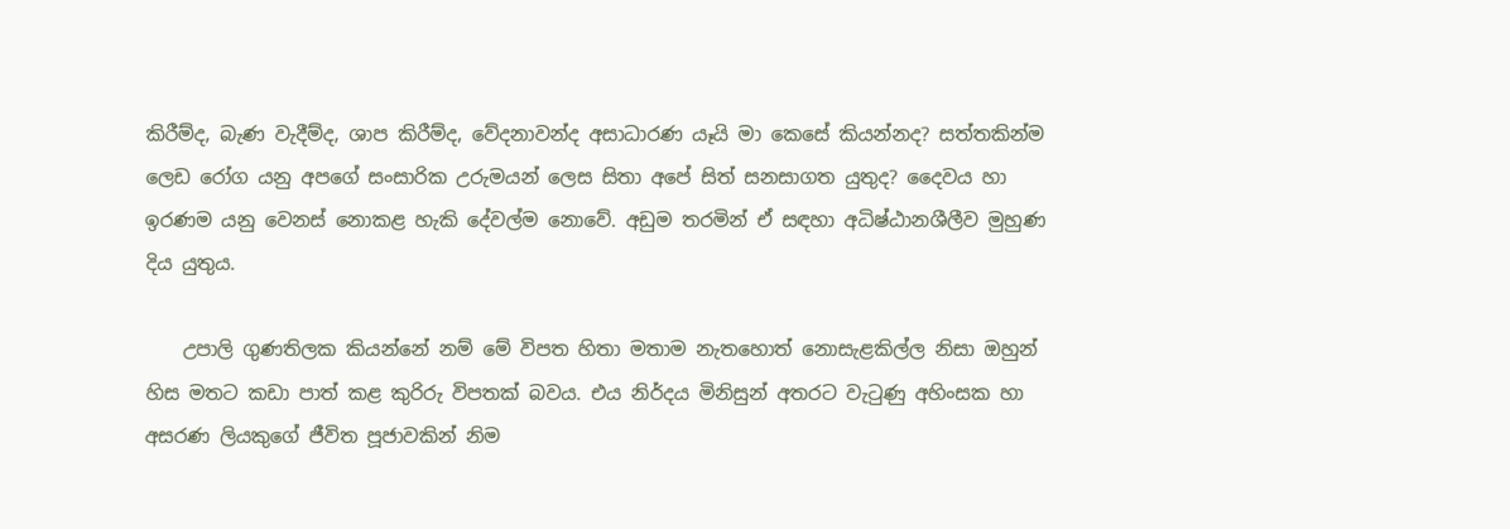කිරීම්ද, බැණ වැදීම්ද, ශාප කිරීම්ද, වේදනාවන්ද අසාධාරණ යෑයි මා කෙසේ කියන්නද? සත්තකින්ම ලෙඩ රෝග යනු අපගේ සංසාරික උරුමයන් ලෙස සිතා අපේ සිත් සනසාගත යුතුද? දෛවය හා ඉරණම යනු වෙනස්‌ නොකළ හැකි දේවල්ම නොවේ. අඩුම තරමින් ඒ සඳහා අධිෂ්ඨානශීලීව මුහුණ දිය යුතුය.

    උපාලි ගුණතිලක කියන්නේ නම් මේ විපත හිතා මතාම නැතහොත් නොසැළකිල්ල නිසා ඔහුන් හිස මතට කඩා පාත් කළ කුරිරු විපතක්‌ බවය. එය නිර්දය මිනිසුන් අතරට වැටුණු අහිංසක හා අසරණ ලියකුගේ ජීවිත පූජාවකින් නිම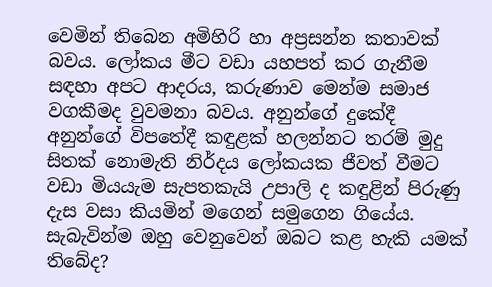වෙමින් තිබෙන අමිහිරි හා අප්‍රසන්න කතාවක්‌ බවය. ලෝකය මීට වඩා යහපත් කර ගැනීම සඳහා අපට ආදරය, කරුණාව මෙන්ම සමාජ වගකීමද වුවමනා බවය. අනුන්ගේ දුකේදී අනුන්ගේ විපතේදී කඳුළක්‌ හලන්නට තරම් මුදු සිතක්‌ නොමැති නිර්දය ලෝකයක ජීවත් වීමට වඩා මියයැම සැපතකැයි උපාලි ද කඳුළින් පිරුණු දැස වසා කියමින් මගෙන් සමුගෙන ගියේය. සැබැවින්ම ඔහු වෙනුවෙන් ඔබට කළ හැකි යමක්‌ තිබේද?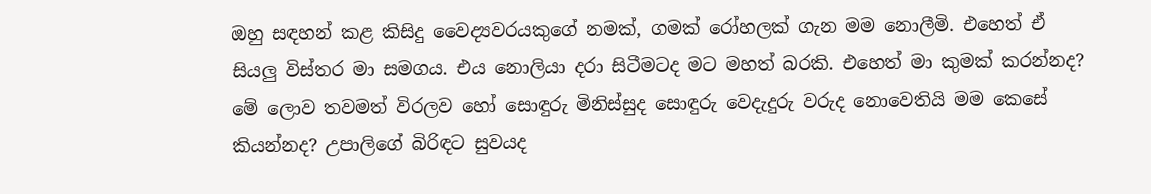ඔහු සඳහන් කළ කිසිදු වෛද්‍යවරයකුගේ නමක්‌, ගමක්‌ රෝහලක්‌ ගැන මම නොලීමි. එහෙත් ඒ සියලු විස්‌තර මා සමගය. එය නොලියා දරා සිටීමටද මට මහත් බරකි. එහෙත් මා කුමක්‌ කරන්නද? මේ ලොව තවමත් විරලව හෝ සොඳුරු මිනිස්‌සුද සොඳුරු වෙදැදුරු වරුද නොවෙතියි මම කෙසේ කියන්නද? උපාලිගේ බිරිඳට සුවයද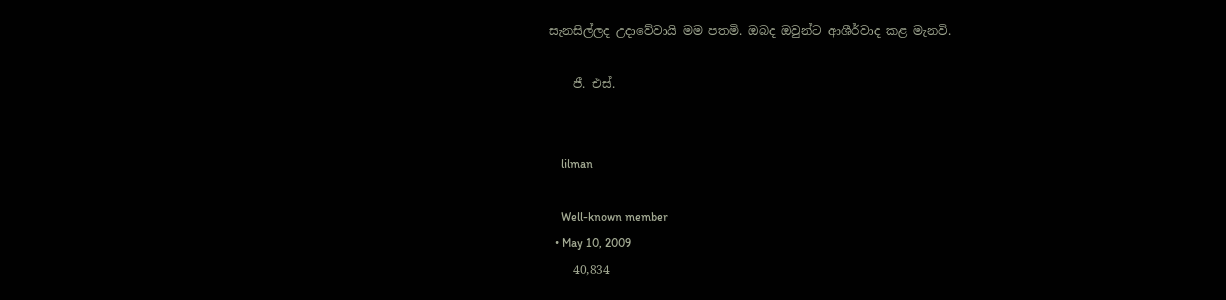සැනසිල්ලද උදාවේවායි මම පතමි. ඔබද ඔවුන්ට ආශීර්වාද කළ මැනවි.

    ජී. එස්‌.


    lilman

    Well-known member
  • May 10, 2009
    40,834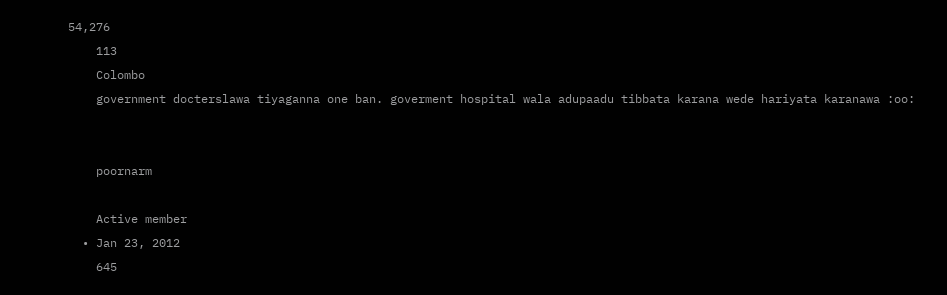54,276
    113
    Colombo
    government docterslawa tiyaganna one ban. goverment hospital wala adupaadu tibbata karana wede hariyata karanawa :oo:


    poornarm

    Active member
  • Jan 23, 2012
    645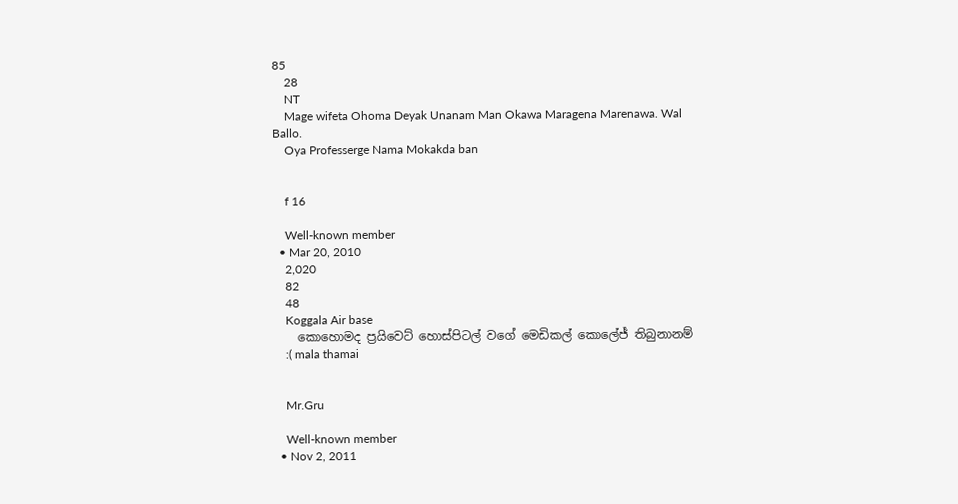85
    28
    NT
    Mage wifeta Ohoma Deyak Unanam Man Okawa Maragena Marenawa. Wal Ballo.
    Oya Professerge Nama Mokakda ban


    f 16

    Well-known member
  • Mar 20, 2010
    2,020
    82
    48
    Koggala Air base
    කොහොමද ප්‍රයිවෙට් හොස්පිටල් වගේ මෙඩිකල් කොලේජ් තිබුනානම්
    :( mala thamai


    Mr.Gru

    Well-known member
  • Nov 2, 2011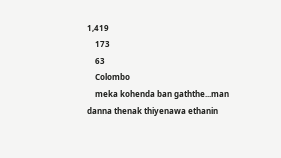1,419
    173
    63
    Colombo
    meka kohenda ban gaththe...man danna thenak thiyenawa ethanin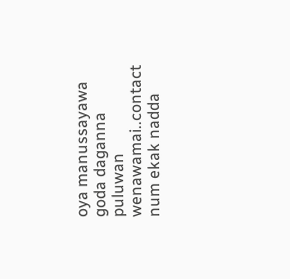oya manussayawa goda daganna puluwan wenawamai..contact num ekak nadda